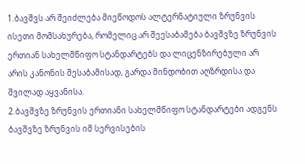1.ბავშვს არ შეიძლება მიეწოდოს ალტერნატიული ზრუნვის ისეთი მომსახურება, რომელიც არ შეესაბამება ბავშვზე ზრუნვის ერთიან სახელმწიფო სტანდარტებს და ლიცენზირებული არ არის კანონის შესაბამისად, გარდა მინდობით აღზრდისა და შვილად აყვანისა.
2.ბავშვზე ზრუნვის ერთიანი სახელმწიფო სტანდარტები ადგენს ბავშვზე ზრუნვის იმ სერვისების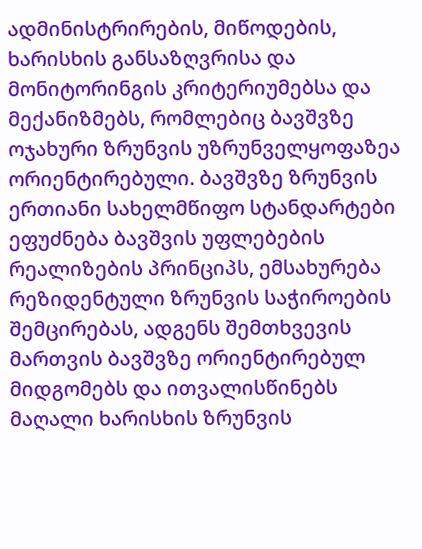ადმინისტრირების, მიწოდების, ხარისხის განსაზღვრისა და მონიტორინგის კრიტერიუმებსა და მექანიზმებს, რომლებიც ბავშვზე ოჯახური ზრუნვის უზრუნველყოფაზეა ორიენტირებული. ბავშვზე ზრუნვის ერთიანი სახელმწიფო სტანდარტები ეფუძნება ბავშვის უფლებების რეალიზების პრინციპს, ემსახურება რეზიდენტული ზრუნვის საჭიროების შემცირებას, ადგენს შემთხვევის მართვის ბავშვზე ორიენტირებულ მიდგომებს და ითვალისწინებს მაღალი ხარისხის ზრუნვის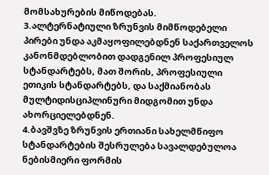მომსახურების მიწოდებას.
3.ალტერნატიული ზრუნვის მიმწოდებელი პირები უნდა აკმაყოფილებდნენ საქართველოს კანონმდებლობით დადგენილ პროფესიულ სტანდარტებს, მათ შორის, პროფესიული ეთიკის სტანდარტებს, და საქმიანობას მულტიდისციპლინური მიდგომით უნდა ახორციელებდნენ.
4.ბავშვზე ზრუნვის ერთიანი სახელმწიფო სტანდარტების შესრულება სავალდებულოა ნებისმიერი ფორმის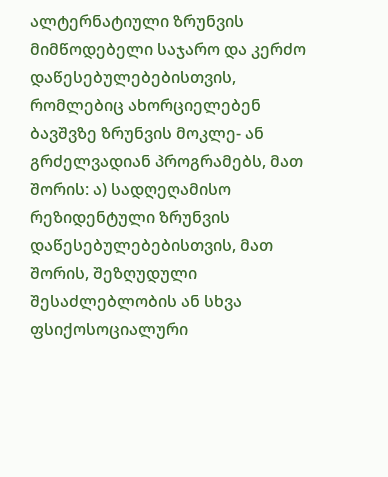ალტერნატიული ზრუნვის მიმწოდებელი საჯარო და კერძო დაწესებულებებისთვის, რომლებიც ახორციელებენ ბავშვზე ზრუნვის მოკლე- ან გრძელვადიან პროგრამებს, მათ შორის: ა) სადღეღამისო რეზიდენტული ზრუნვის დაწესებულებებისთვის, მათ შორის, შეზღუდული შესაძლებლობის ან სხვა ფსიქოსოციალური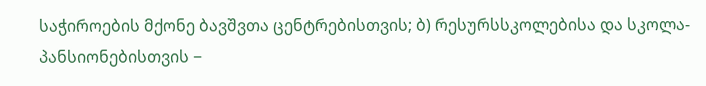საჭიროების მქონე ბავშვთა ცენტრებისთვის; ბ) რესურსსკოლებისა და სკოლა-პანსიონებისთვის −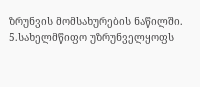ზრუნვის მომსახურების ნაწილში.
5.სახელმწიფო უზრუნველყოფს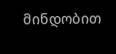მინდობით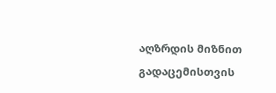აღზრდის მიზნით გადაცემისთვის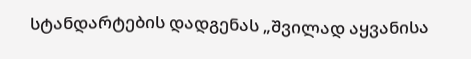სტანდარტების დადგენას „შვილად აყვანისა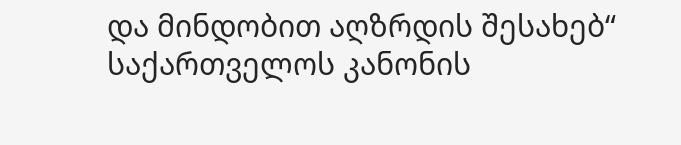და მინდობით აღზრდის შესახებ“ საქართველოს კანონის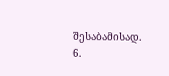შესაბამისად.
6.